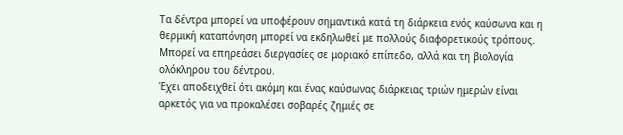Τα δέντρα μπορεί να υποφέρουν σημαντικά κατά τη διάρκεια ενός καύσωνα και η θερμική καταπόνηση μπορεί να εκδηλωθεί με πολλούς διαφορετικούς τρόπους. Μπορεί να επηρεάσει διεργασίες σε μοριακό επίπεδο, αλλά και τη βιολογία ολόκληρου του δέντρου.
Έχει αποδειχθεί ότι ακόμη και ένας καύσωνας διάρκειας τριών ημερών είναι αρκετός για να προκαλέσει σοβαρές ζημιές σε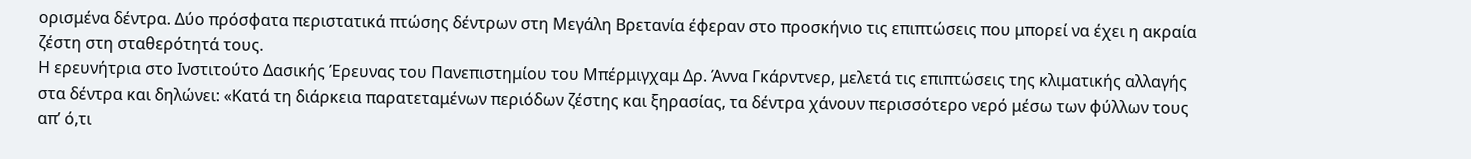ορισμένα δέντρα. Δύο πρόσφατα περιστατικά πτώσης δέντρων στη Μεγάλη Βρετανία έφεραν στο προσκήνιο τις επιπτώσεις που μπορεί να έχει η ακραία ζέστη στη σταθερότητά τους.
Η ερευνήτρια στο Ινστιτούτο Δασικής Έρευνας του Πανεπιστημίου του Μπέρμιγχαμ Δρ. Άννα Γκάρντνερ, μελετά τις επιπτώσεις της κλιματικής αλλαγής στα δέντρα και δηλώνει: «Κατά τη διάρκεια παρατεταμένων περιόδων ζέστης και ξηρασίας, τα δέντρα χάνουν περισσότερο νερό μέσω των φύλλων τους απ’ ό,τι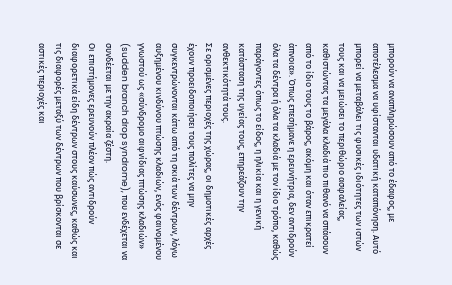μπορούν να αναπληρώσουν από το έδαφος, με αποτέλεσμα να υφίστανται υδατική καταπόνηση. Αυτό μπορεί να μεταβάλει τις φυσικές ιδιότητες των ιστών τους και να μειώσει το περιθώριο ασφαλείας, καθιστώντας τα μεγάλα κλαδιά πιο πιθανό να σπάσουν από το ίδιο τους το βάρος, ακόμη και όταν επικρατεί άπνοια». Όπως επεσήμανε η ερευνήτρια, δεν αντιδρούν όλα τα δέντρα ή όλα τα κλαδιά με τον ίδιο τρόπο, καθώς παράγοντες όπως το είδος, η ηλικία και η γενική κατάσταση της υγείας τους, επηρεάζουν την ανθεκτικότητά τους.
Σε ορισμένες περιοχές της χώρας, οι δημοτικές αρχές έχουν προειδοποιήσει τους πολίτες να μην συγκεντρώνονται κάτω από τη σκιά των δέντρων, λόγω αυξημένου κινδύνου πτώσης κλαδιών, ενός φαινομένου γνωστού ως «σύνδρομο αιφνίδιας πτώσης κλαδιών» (sudden branch drop syndrome), που ενδέχεται να συνδέεται με την ακραία ζέστη.
Οι επιστήμονες ερευνούν πλέον πώς αντιδρούν διαφορετικά είδη δέντρων στους καύσωνες, καθώς και τις διαφορές μεταξύ των δέντρων που βρίσκονται σε αστικές περιοχές και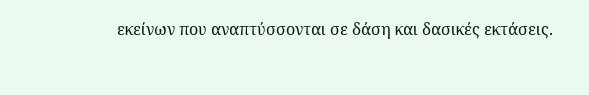εκείνων που αναπτύσσονται σε δάση και δασικές εκτάσεις.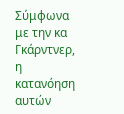Σύμφωνα με την κα Γκάρντνερ, η κατανόηση αυτών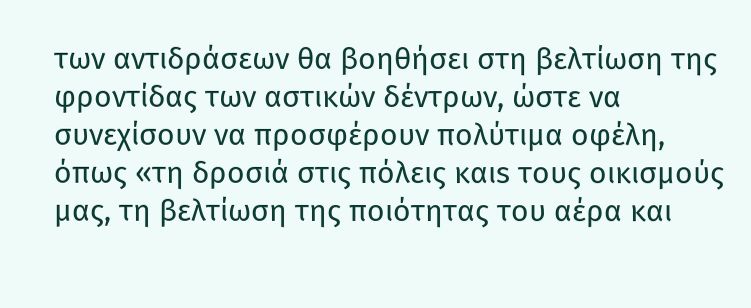των αντιδράσεων θα βοηθήσει στη βελτίωση της φροντίδας των αστικών δέντρων, ώστε να συνεχίσουν να προσφέρουν πολύτιμα οφέλη, όπως «τη δροσιά στις πόλεις καιs τους οικισμούς μας, τη βελτίωση της ποιότητας του αέρα και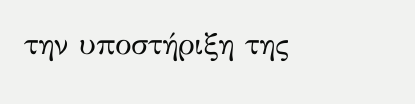την υποστήριξη της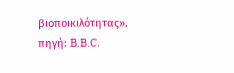βιοποικιλότητας».
πηγή: B.B.C.